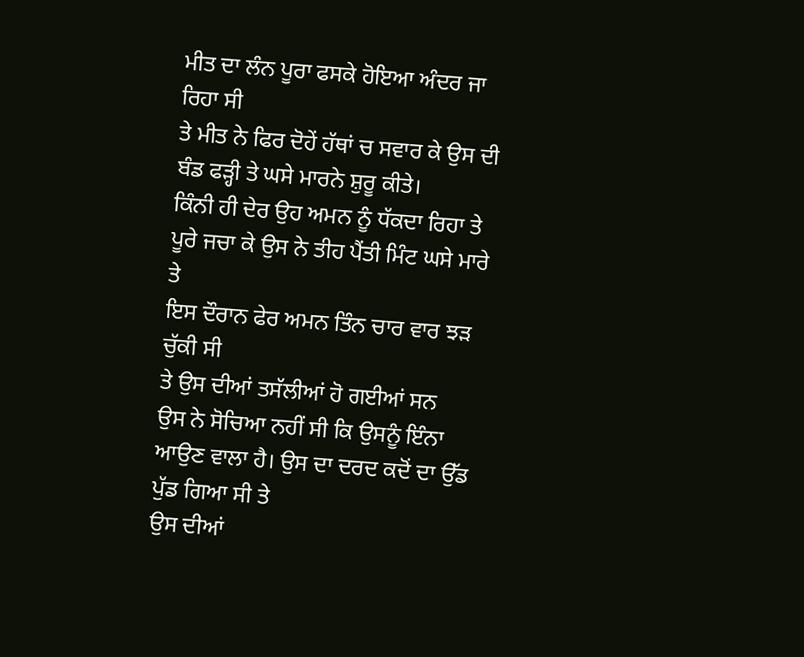ਮੀਤ ਦਾ ਲੰਨ ਪੂਰਾ ਫਸਕੇ ਹੋਇਆ ਅੰਦਰ ਜਾ ਰਿਹਾ ਸੀ
ਤੇ ਮੀਤ ਨੇ ਫਿਰ ਦੋਹੇਂ ਹੱਥਾਂ ਚ ਸਵਾਰ ਕੇ ਉਸ ਦੀ ਬੰਡ ਫੜ੍ਹੀ ਤੇ ਘਸੇ ਮਾਰਨੇ ਸ਼ੁਰੂ ਕੀਤੇ।
ਕਿੰਨੀ ਹੀ ਦੇਰ ਉਹ ਅਮਨ ਨੂੰ ਧੱਕਦਾ ਰਿਹਾ ਤੇ ਪੂਰੇ ਜਚਾ ਕੇ ਉਸ ਨੇ ਤੀਹ ਪੈਂਤੀ ਮਿੰਟ ਘਸੇ ਮਾਰੇ ਤੇ
ਇਸ ਦੌਰਾਨ ਫੇਰ ਅਮਨ ਤਿੰਨ ਚਾਰ ਵਾਰ ਝੜ ਚੁੱਕੀ ਸੀ
ਤੇ ਉਸ ਦੀਆਂ ਤਸੱਲੀਆਂ ਹੋ ਗਈਆਂ ਸਨ
ਉਸ ਨੇ ਸੋਚਿਆ ਨਹੀਂ ਸੀ ਕਿ ਉਸਨੂੰ ਇੰਨਾ ਆਉਣ ਵਾਲਾ ਹੈ। ਉਸ ਦਾ ਦਰਦ ਕਦੋਂ ਦਾ ਉੱਡ ਪੁੱਡ ਗਿਆ ਸੀ ਤੇ
ਉਸ ਦੀਆਂ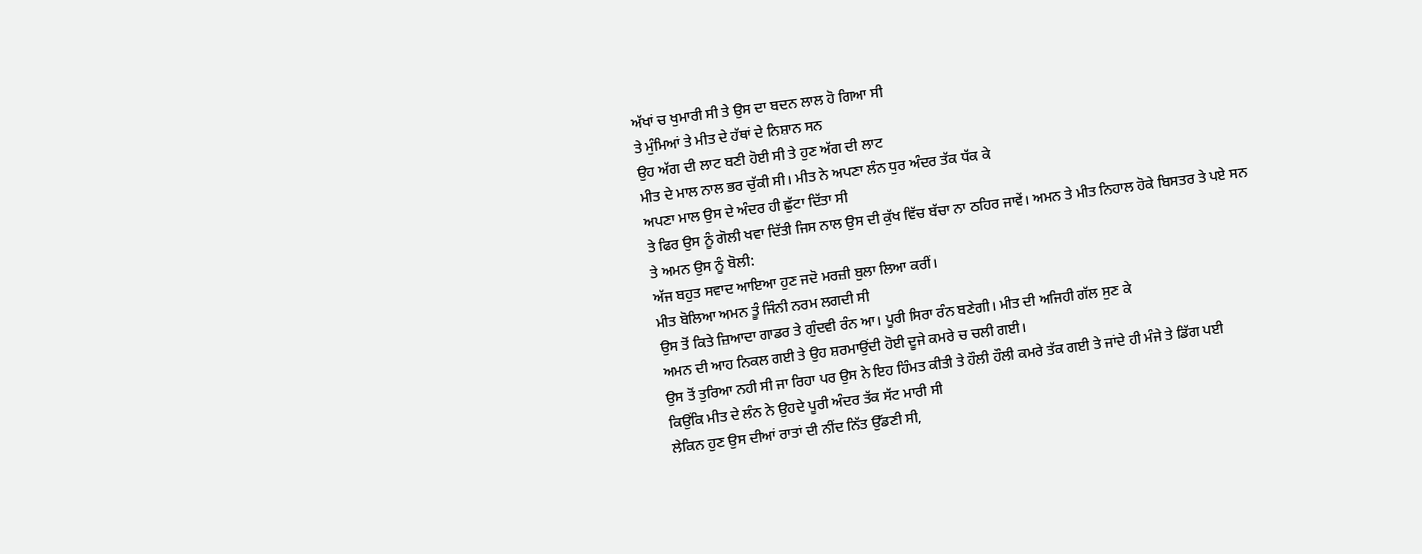ਅੱਖਾਂ ਚ ਖੁਮਾਰੀ ਸੀ ਤੇ ਉਸ ਦਾ ਬਦਨ ਲਾਲ ਹੋ ਗਿਆ ਸੀ
ਤੇ ਮੁੰਮਿਆਂ ਤੇ ਮੀਤ ਦੇ ਹੱਥਾਂ ਦੇ ਨਿਸ਼ਾਨ ਸਨ
ਉਹ ਅੱਗ ਦੀ ਲਾਟ ਬਣੀ ਹੋਈ ਸੀ ਤੇ ਹੁਣ ਅੱਗ ਦੀ ਲਾਟ
ਮੀਤ ਦੇ ਮਾਲ ਨਾਲ ਭਰ ਚੁੱਕੀ ਸੀ। ਮੀਤ ਨੇ ਅਪਣਾ ਲੰਨ ਧੁਰ ਅੰਦਰ ਤੱਕ ਧੱਕ ਕੇ
ਅਪਣਾ ਮਾਲ ਉਸ ਦੇ ਅੰਦਰ ਹੀ ਛੁੱਟਾ ਦਿੱਤਾ ਸੀ
ਤੇ ਫਿਰ ਉਸ ਨੂੰ ਗੋਲੀ ਖਵਾ ਦਿੱਤੀ ਜਿਸ ਨਾਲ ਉਸ ਦੀ ਕੁੱਖ ਵਿੱਚ ਬੱਚਾ ਨਾ ਠਹਿਰ ਜਾਵੇਂ। ਅਮਨ ਤੇ ਮੀਤ ਨਿਹਾਲ ਹੋਕੇ ਬਿਸਤਰ ਤੇ ਪਏ ਸਨ
ਤੇ ਅਮਨ ਉਸ ਨੂੰ ਬੋਲੀ:
ਅੱਜ ਬਹੁਤ ਸਵਾਦ ਆਇਆ ਹੁਣ ਜਦੋ ਮਰਜ਼ੀ ਬੁਲਾ ਲਿਆ ਕਰੀਂ।
ਮੀਤ ਬੋਲਿਆ ਅਮਨ ਤੂੰ ਜਿੰਨੀ ਨਰਮ ਲਗਦੀ ਸੀ
ਉਸ ਤੋਂ ਕਿਤੇ ਜ਼ਿਆਦਾ ਗਾਡਰ ਤੇ ਗੁੰਦਵੀ ਰੰਨ ਆ। ਪੂਰੀ ਸਿਰਾ ਰੰਨ ਬਣੇਗੀ। ਮੀਤ ਦੀ ਅਜਿਹੀ ਗੱਲ ਸੁਣ ਕੇ
ਅਮਨ ਦੀ ਆਹ ਨਿਕਲ ਗਈ ਤੇ ਉਹ ਸ਼ਰਮਾਉਂਦੀ ਹੋਈ ਦੂਜੇ ਕਮਰੇ ਚ ਚਲੀ ਗਈ।
ਉਸ ਤੋਂ ਤੁਰਿਆ ਨਹੀ ਸੀ ਜਾ ਰਿਹਾ ਪਰ ਉਸ ਨੇ ਇਹ ਹਿੰਮਤ ਕੀਤੀ ਤੇ ਹੌਲੀ ਹੌਲੀ ਕਮਰੇ ਤੱਕ ਗਈ ਤੇ ਜਾਂਦੇ ਹੀ ਮੰਜੇ ਤੇ ਡਿੱਗ ਪਈ
ਕਿਉਂਕਿ ਮੀਤ ਦੇ ਲੰਨ ਨੇ ਉਹਦੇ ਪੂਰੀ ਅੰਦਰ ਤੱਕ ਸੱਟ ਮਾਰੀ ਸੀ
ਲੇਕਿਨ ਹੁਣ ਉਸ ਦੀਆਂ ਰਾਤਾਂ ਦੀ ਨੀਂਦ ਨਿੱਤ ਉੱਡਣੀ ਸੀ,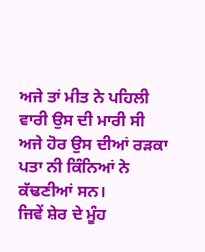ਅਜੇ ਤਾਂ ਮੀਤ ਨੇ ਪਹਿਲੀ ਵਾਰੀ ਉਸ ਦੀ ਮਾਰੀ ਸੀ
ਅਜੇ ਹੋਰ ਉਸ ਦੀਆਂ ਰੜਕਾ ਪਤਾ ਨੀ ਕਿੰਨਿਆਂ ਨੇ ਕੱਢਣੀਆਂ ਸਨ।
ਜਿਵੇਂ ਸ਼ੇਰ ਦੇ ਮੂੰਹ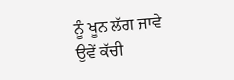ਨੂੰ ਖੂਨ ਲੱਗ ਜਾਵੇ ਉਵੇਂ ਕੱਚੀ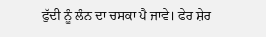ਫੁੱਦੀ ਨੂੰ ਲੰਨ ਦਾ ਚਸਕਾ ਪੈ ਜਾਵੇ। ਫੇਰ ਸ਼ੇਰ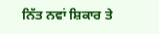ਨਿੱਤ ਨਵਾਂ ਸ਼ਿਕਾਰ ਤੇ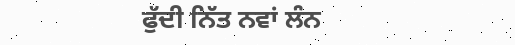ਫੁੱਦੀ ਨਿੱਤ ਨਵਾਂ ਲੰਨ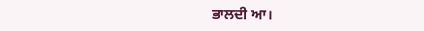ਭਾਲਦੀ ਆ।